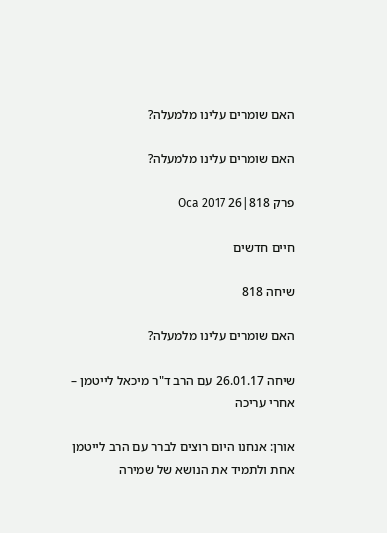האם שומרים עלינו מלמעלה?

האם שומרים עלינו מלמעלה?

פרק 818|26 Oca 2017

חיים חדשים

שיחה 818

האם שומרים עלינו מלמעלה?

שיחה 26.01.17 עם הרב ד"ר מיכאל לייטמן – אחרי עריכה

אורן: אנחנו היום רוצים לברר עם הרב לייטמן אחת ולתמיד את הנושא של שמירה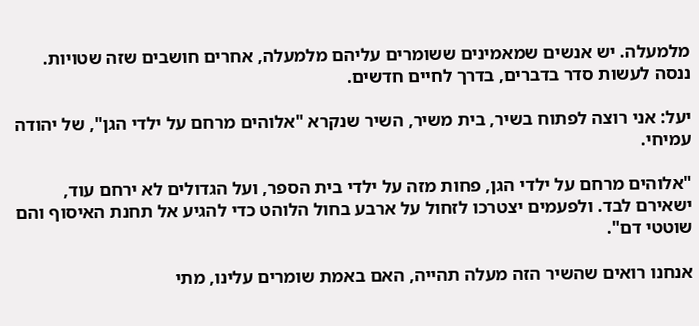מלמעלה. יש אנשים שמאמינים ששומרים עליהם מלמעלה, אחרים חושבים שזה שטויות. ננסה לעשות סדר בדברים, בדרך לחיים חדשים.

יעל: אני רוצה לפתוח בשיר, בית משיר, השיר שנקרא "אלוהים מרחם על ילדי הגן", של יהודה עמיחי.

"אלוהים מרחם על ילדי הגן, פחות מזה על ילדי בית הספר, ועל הגדולים לא ירחם עוד, ישאירם לבד. ולפעמים יצטרכו לזחול על ארבע בחול הלוהט כדי להגיע אל תחנת האיסוף והם שוטטי דם".

אנחנו רואים שהשיר הזה מעלה תהייה, האם באמת שומרים עלינו, מתי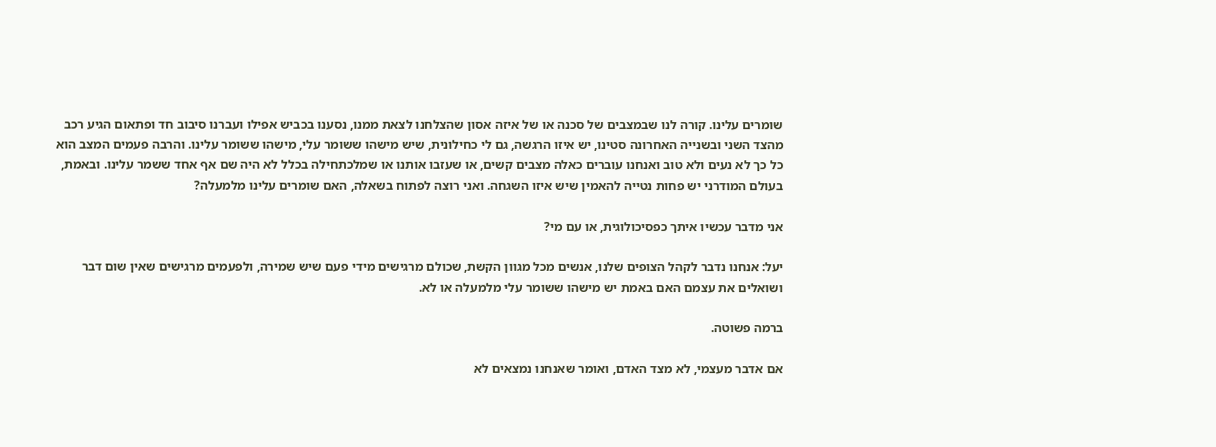שומרים עלינו. קורה לנו שבמצבים של סכנה או של איזה אסון שהצלחנו לצאת ממנו, נסענו בכביש אפילו ועברנו סיבוב חד ופתאום הגיע רכב מהצד השני ובשנייה האחרונה סטינו, יש איזו הרגשה, גם לי כחילונית, שיש מישהו ששומר עלי, מישהו ששומר עלינו. והרבה פעמים המצב הוא כל כך לא נעים ולא טוב ואנחנו עוברים כאלה מצבים קשים, או שעזבו אותנו או שמלכתחילה בכלל לא היה שם אף אחד ששמר עלינו. ובאמת, בעולם המודרני יש פחות נטייה להאמין שיש איזו השגחה. ואני רוצה לפתוח בשאלה, האם שומרים עלינו מלמעלה?

אני מדבר עכשיו איתך כפסיכולוגית, או עם מי?

יעל: אנחנו נדבר לקהל הצופים שלנו, אנשים מכל מגוון הקשת, שכולם מרגישים מידי פעם שיש שמירה, ולפעמים מרגישים שאין שום דבר ושואלים את עצמם האם באמת יש מישהו ששומר עלי מלמעלה או לא.

ברמה פשוטה.

אם אדבר מעצמי, לא מצד האדם, ואומר שאנחנו נמצאים לא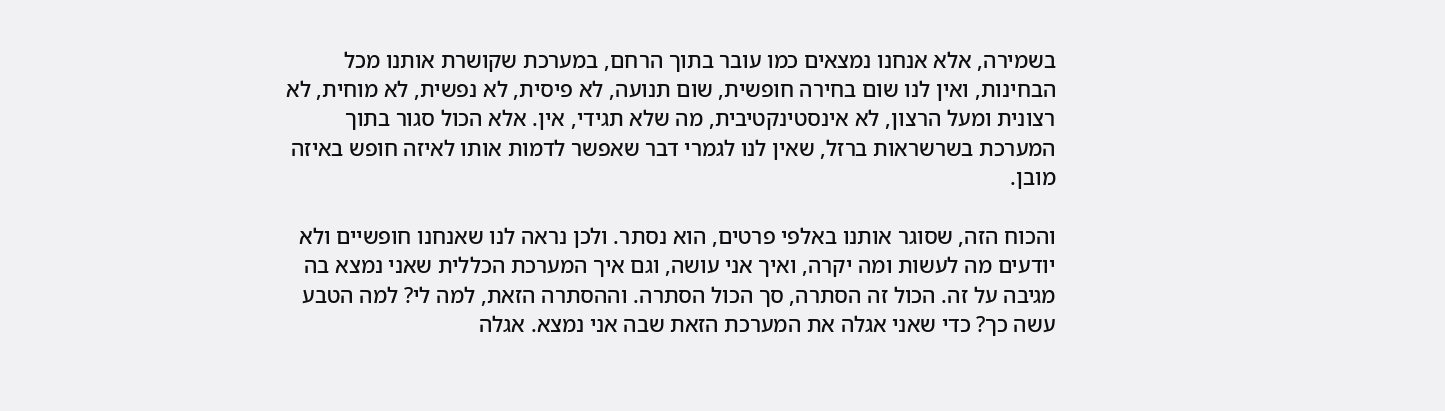בשמירה, אלא אנחנו נמצאים כמו עובר בתוך הרחם, במערכת שקושרת אותנו מכל הבחינות, ואין לנו שום בחירה חופשית, שום תנועה, לא פיסית, לא נפשית, לא מוחית, לא רצונית ומעל הרצון, לא אינסטינקטיבית, מה שלא תגידי, אין. אלא הכול סגור בתוך המערכת בשרשראות ברזל, שאין לנו לגמרי דבר שאפשר לדמות אותו לאיזה חופש באיזה מובן.

והכוח הזה, שסוגר אותנו באלפי פרטים, הוא נסתר. ולכן נראה לנו שאנחנו חופשיים ולא יודעים מה לעשות ומה יקרה, ואיך אני עושה, וגם איך המערכת הכללית שאני נמצא בה מגיבה על זה. הכול זה הסתרה, סך הכול הסתרה. וההסתרה הזאת, למה לי? למה הטבע עשה כך? כדי שאני אגלה את המערכת הזאת שבה אני נמצא. אגלה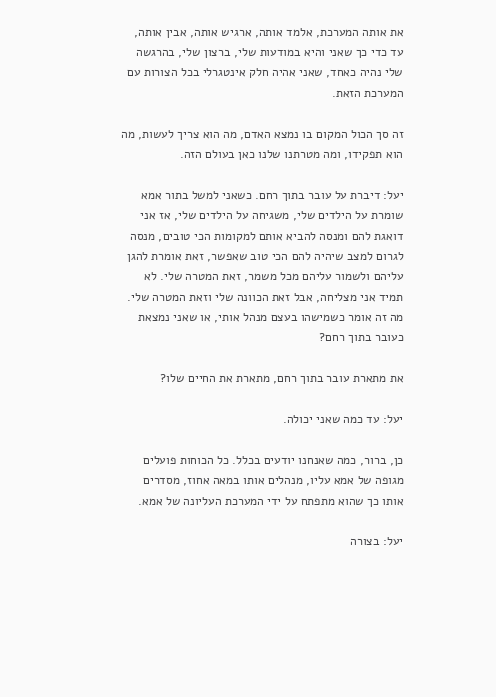את אותה המערכת, אלמד אותה, ארגיש אותה, אבין אותה, עד כדי כך שאני והיא במודעות שלי, ברצון שלי, בהרגשה שלי נהיה כאחד, שאני אהיה חלק אינטגרלי בכל הצורות עם המערכת הזאת.

זה סך הכול המקום בו נמצא האדם, מה הוא צריך לעשות, מה הוא תפקידו, ומה מטרתנו שלנו כאן בעולם הזה.

יעל: דיברת על עובר בתוך רחם. כשאני למשל בתור אמא שומרת על הילדים שלי, משגיחה על הילדים שלי, אז אני דואגת להם ומנסה להביא אותם למקומות הכי טובים, מנסה לגרום למצב שיהיה להם הכי טוב שאפשר, זאת אומרת להגן עליהם ולשמור עליהם מכל משמר, זאת המטרה שלי. לא תמיד אני מצליחה, אבל זאת הכוונה שלי וזאת המטרה שלי. מה זה אומר כשמישהו בעצם מנהל אותי, או שאני נמצאת כעובר בתוך רחם?

את מתארת עובר בתוך רחם, מתארת את החיים שלו?

יעל: עד כמה שאני יכולה.

כן, ברור, כמה שאנחנו יודעים בכלל. כל הכוחות פועלים מגופה של אמא עליו, מנהלים אותו במאה אחוז, מסדרים אותו כך שהוא מתפתח על ידי המערכת העליונה של אמא.

יעל: בצורה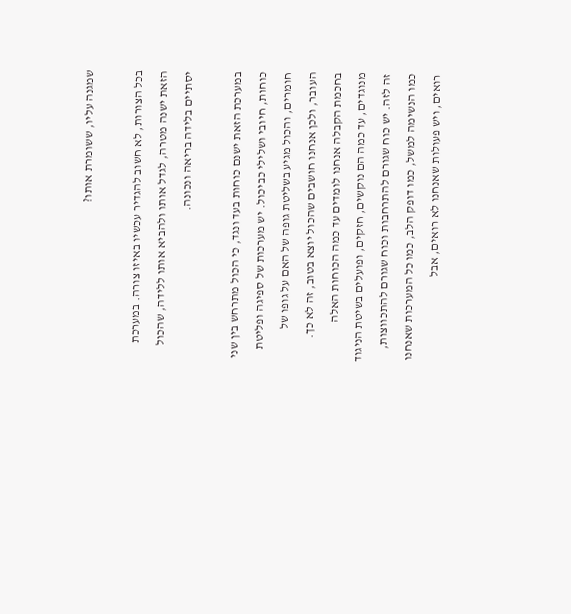שמגנה עליו, ששומרת אותו?

בכל הצורות, לא חשוב להגדיר עכשיו באיזו צורה. במערכת הזאת ישנה מטרה, לגדל אותו ולהביא אותו ללידה, שהכול יסתיים בלידה בריאה ונכונה.

במערכת הזאת ישנם כוחות בעד ונגד, כי הכול מתרחש בין שני כוחות, חיובי ושלילי כביכול. יש מערכות של ספיגה ופליטת חומרים, והכול מגיע בשליטת גופה של האם על גופו של העובר, ולכן אנחנו חושבים שהכול יוצא בטוב, זה לא כך. בחכמת הקבלה אנחנו לומדים עד כמה הכוחות האלה מנוגדים, עד כמה הם נוקשים, חזקים, ופועלים בשיטת הניגוד זה לזה. יש כוח שגורם להתרחבות וכוח שגורם להתכווצות, כמו הנשימה למשל, כמו דופק הלב, כמו כל המערכות שאנחנו רואים, ויש פעולות שאנחנו לא רואים, אבל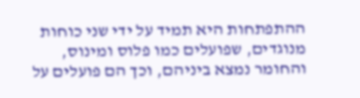ההתפתחות היא תמיד על ידי שני כוחות מנוגדים, שפועלים כמו פלוס ומינוס, והחומר נמצא ביניהם, וכך הם פועלים על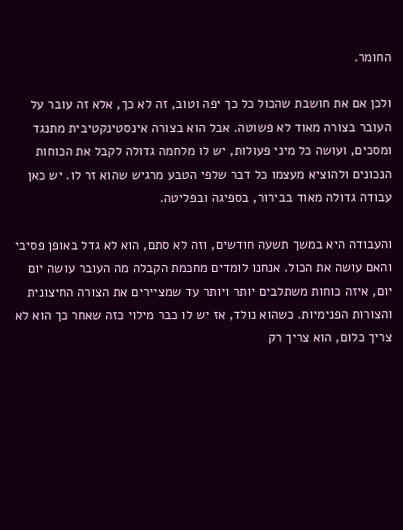החומר.

ולכן אם את חושבת שהכול כל כך יפה וטוב, זה לא כך, אלא זה עובר על העובר בצורה מאוד לא פשוטה. אבל הוא בצורה אינסטינקטיבית מתנגד ומסכים, ועושה כל מיני פעולות, יש לו מלחמה גדולה לקבל את הכוחות הנכונים ולהוציא מעצמו כל דבר שלפי הטבע מרגיש שהוא זר לו. יש כאן עבודה גדולה מאוד בבירור, בספיגה ובפליטה.

והעבודה היא במשך תשעה חודשים, וזה לא סתם, הוא לא גדל באופן פסיבי והאם עושה את הכול. אנחנו לומדים מחכמת הקבלה מה העובר עושה יום יום, איזה כוחות משתלבים יותר ויותר עד שמציירים את הצורה החיצונית והצורות הפנימיות. כשהוא נולד, אז יש לו כבר מילוי כזה שאחר כך הוא לא צריך כלום, הוא צריך רק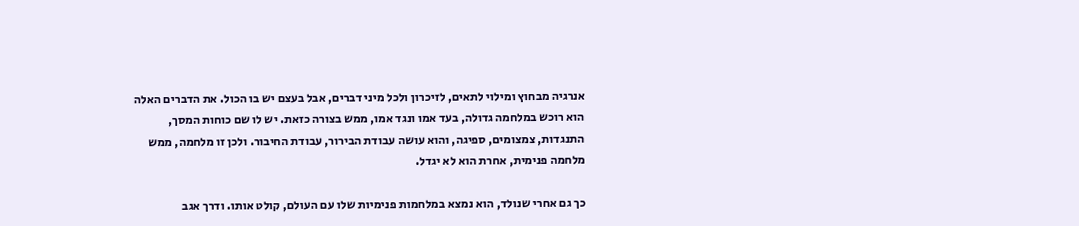אנרגיה מבחוץ ומילוי לתאים, לזיכרון ולכל מיני דברים, אבל בעצם יש בו הכול. את הדברים האלה הוא רוכש במלחמה גדולה, בעד אמו ונגד אמו, ממש בצורה כזאת. יש לו שם כוחות המסך, התנגדות, צמצומים, ספיגה, והוא עושה עבודת הבירור, עבודת החיבור. ולכן זו מלחמה, ממש מלחמה פנימית, אחרת הוא לא יגדל.

כך גם אחרי שנולד, הוא נמצא במלחמות פנימיות שלו עם העולם, קולט אותו. ודרך אגב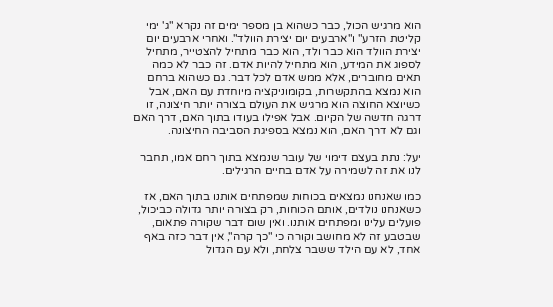הוא מרגיש הכול, כבר כשהוא בן מספר ימים זה נקרא "ג' ימי קליטת הזרע" ו"ארבעים יום יצירת הוולד". ואחרי ארבעים יום יצירת הוולד הוא כבר ולד, הוא כבר מתחיל להצטייר, מתחיל לספוג את המידע, הוא מתחיל להיות אדם. זה כבר לא כמה תאים מחוברים, אלא ממש אדם לכל דבר. גם כשהוא ברחם הוא נמצא בהתקשרות, בקומוניקציה מיוחדת עם האם, אבל כשיוצא החוצה הוא מרגיש את העולם בצורה יותר חיצונה, זו דרגה חדשה של הקיום. אבל אפילו בעודו בתוך האם, דרך האם וגם לא דרך האם, הוא נמצא בספיגת הסביבה החיצונה.

יעל: נתת בעצם דימוי של עובר שנמצא בתוך רחם אמו, תחבר לנו את זה לשמירה על אדם בחיים הרגילים.

כמו שאנחנו נמצאים בכוחות שמפתחים אותנו בתוך האם, אז כשאנחנו נולדים, אותם הכוחות, רק בצורה יותר גדולה כביכול, פועלים עלינו ומפתחים אותנו. ואין שום דבר שקורה פתאום, שבטבע זה לא מחושב וקורה כי "כך קרה", אין דבר כזה באף אחד, לא עם הילד ששבר צלחת, ולא עם הגדול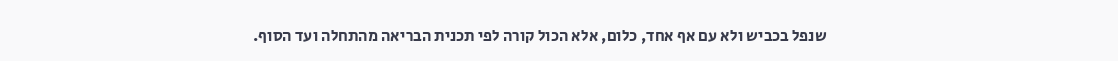שנפל בכביש ולא עם אף אחד, כלום, אלא הכול קורה לפי תכנית הבריאה מהתחלה ועד הסוף.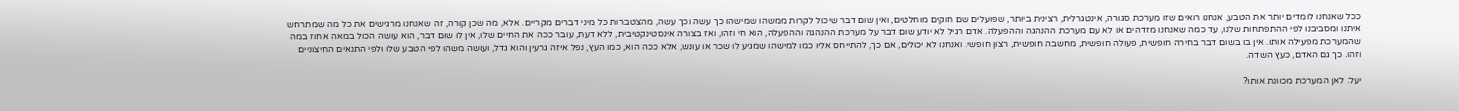ככל שאנחנו לומדים יותר את הטבע, אנחנו רואים שזו מערכת סגורה, אינטגרלית, רצינית ביותר, שפועלים שם חוקים מוחלטים, ואין שום דבר שיכול לקרות ממשהו שמישהו כך עשה וכך עשה, מהצטברות כל מיני דברים מקריים. אלא, מה שכן קורה, זה שאנחנו מרגישים את כל מה שמתרחש איתנו ומסביבנו לפי ההתפתחות שלנו, עד כמה שאנחנו מזדהים או לא עם מערכת ההנהגה וההפעלה. אדם רגיל לא יודע שום דבר על מערכת ההנהגה וההפעלה, הוא חי וזהו, ואז בצורה אינסטינקטיבית, ללא דעת, עובר ככה את החיים שלו, אין לו שום דבר, הוא עושה הכול במאה אחוז במה שהמערכת מפעילה אותו. אין בו בשום דבר בחירה חופשית, פעולה חופשית, מחשבה חופשית, רצון חופשי. ואנחנו לא יכולים, אם כך, להתייחס אליו כמו למישהו שמגיע לו שכר או עונש, אלא ככה הוא, כמו העץ, נפל איזה גרעין והוא גדל, ועושה משהו לפי הטבע שלו ולפי התנאים החיצוניים וזהו. כך גם האדם, כעץ השדה.

יעל: לאן המערכת מכוונת אותו?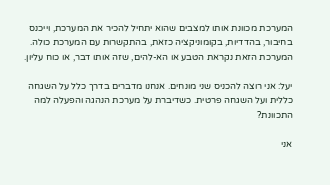המערכת מכוונת אותו למצבים שהוא יתחיל להכיר את המערכת, וייכנס בחיבור, בהדדיות, בקומוניקציה כזאת, בהתקשרות עם המערכת כולה. המערכת הזאת נקראת הטבע או הא-להים, שזה אותו דבר, או כוח עליון.

יעל: אני רוצה להכניס שני מונחים. אנחנו מדברים בדרך כלל על השגחה כללית ועל השגחה פרטית. כשדיברת על מערכת הנהגה והפעלה למה התכוונת?

אני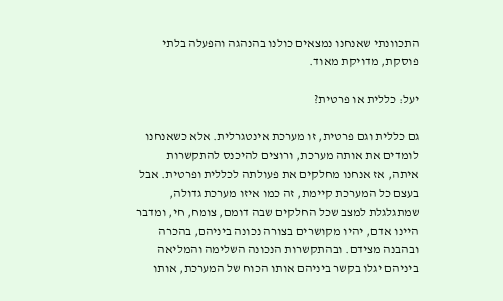התכוונתי שאנחנו נמצאים כולנו בהנהגה והפעלה בלתי פוסקת, מדויקת מאוד.

יעל: כללית או פרטית?

גם כללית וגם פרטית, זו מערכת אינטגרלית. אלא כשאנחנו לומדים את אותה מערכת, ורוצים להיכנס להתקשרות איתה, אז אנחנו מחלקים את פעולתה לכללית ופרטית. אבל בעצם כל המערכת קיימת, זה כמו איזו מערכת גדולה, שמתגלגלת למצב שכל החלקים שבה דומם, צומח, חי, ומדבר היינו אדם, יהיו מקושרים בצורה נכונה ביניהם, בהכרה ובהבנה מצידם. ובהתקשרות הנכונה השלימה והמליאה ביניהם יגלו בקשר ביניהם אותו הכוח של המערכת, אותו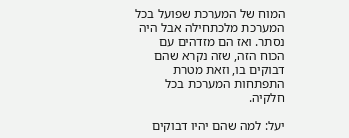המוח של המערכת שפועל בכל המערכת מלכתחילה אבל היה נסתר. ואז הם מזדהים עם הכוח הזה, שזה נקרא שהם דבוקים בו, וזאת מטרת התפתחות המערכת בכל חלקיה.

יעל: למה שהם יהיו דבוקים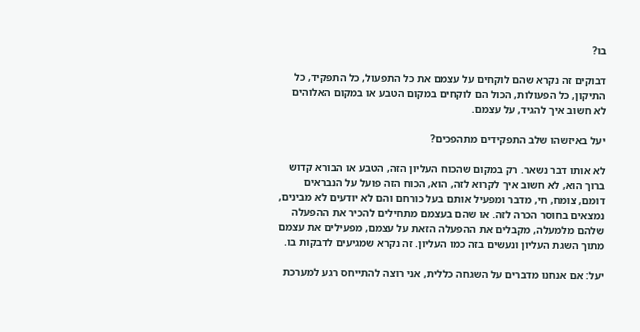בו?

דבוקים זה נקרא שהם לוקחים על עצמם את כל התפעול, כל התפקיד, כל התיקון, כל הפעולות, הכול הם לוקחים במקום הטבע או במקום האלוהים לא חשוב איך להגיד, על עצמם.

יעל באיזשהו שלב התפקידים מתהפכים?

לא אותו דבר נשאר. רק במקום שהכוח העליון הזה, הטבע או הבורא קדוש ברוך הוא, לא חשוב איך לקרוא לזה, הוא, הכוח הזה פועל על הנבראים דומם, צומח, חי, מדבר ומפעיל אותם בעל כורחם והם לא יודעים לא מבינים, נמצאים בחוסר הכרה לזה. או שהם בעצמם מתחילים להכיר את ההפעלה שלהם מלמעלה, מקבלים את ההפעלה הזאת על עצמם, מפעילים את עצמם מתוך השגת העליון ונעשים בזה כמו העליון. זה נקרא שמגיעים לדבקות בו.

יעל: אם אנחנו מדברים על השגחה כללית, אני רוצה להתייחס רגע למערכת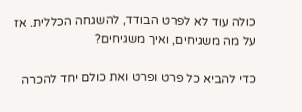כולה עוד לא לפרט הבודד, להשגחה הכללית. אז על מה משגיחים, ואיך משגיחים?

כדי להביא כל פרט ופרט ואת כולם יחד להכרה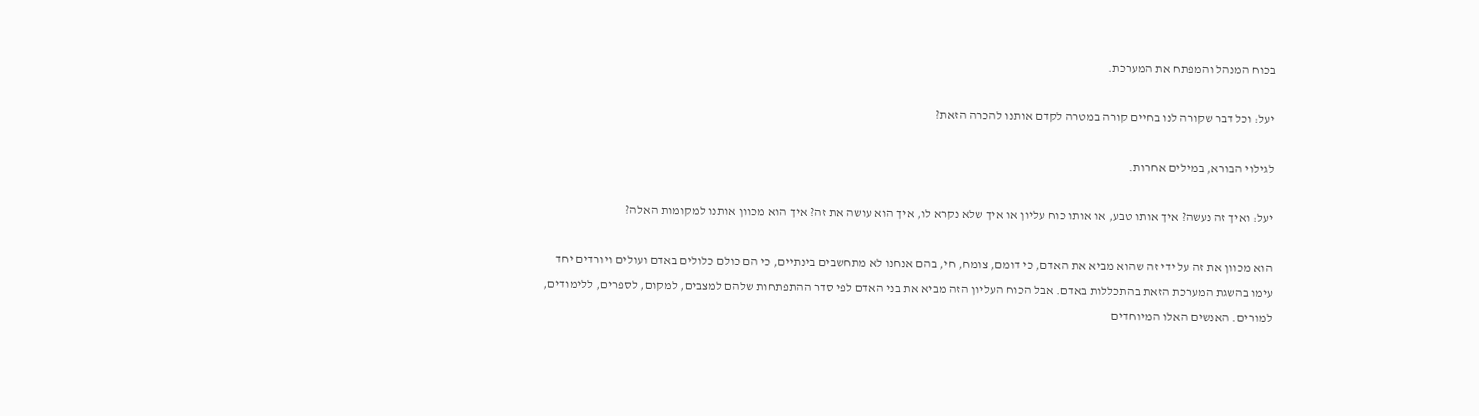בכוח המנהל והמפתח את המערכת.

יעל: וכל דבר שקורה לנו בחיים קורה במטרה לקדם אותנו להכרה הזאת?

לגילוי הבורא, במילים אחרות.

יעל: ואיך זה נעשה? איך אותו טבע, או אותו כוח עליון או איך שלא נקרא לו, איך הוא עושה את זה? איך הוא מכוון אותנו למקומות האלה?

הוא מכוון את זה על ידי זה שהוא מביא את האדם, כי דומם, צומח, חי, בהם אנחנו לא מתחשבים בינתיים, כי הם כולם כלולים באדם ועולים ויורדים יחד עימו בהשגת המערכת הזאת בהתכללות באדם. אבל הכוח העליון הזה מביא את בני האדם לפי סדר ההתפתחות שלהם למצבים, למקום, לספרים, ללימודים, למורים. האנשים האלו המיוחדים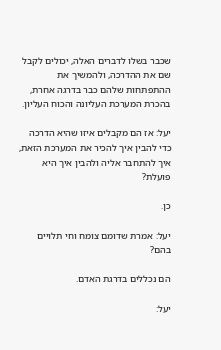שכבר בשלו לדברים האלה, יכולים לקבל שם את ההדרכה, ולהמשיך את ההתפתחות שלהם כבר בדרגה אחרת, בהכרת המערכת העליונה והכוח העליון.

יעל: אז הם מקבלים איזו שהיא הדרכה כדי להבין איך להכיר את המערכת הזאת, איך להתחבר אליה ולהבין איך היא פועלת?

כן.

יעל: אמרת שדומם צומח וחי תלויים בהם?

הם נכללים בדרגת האדם.

יעל: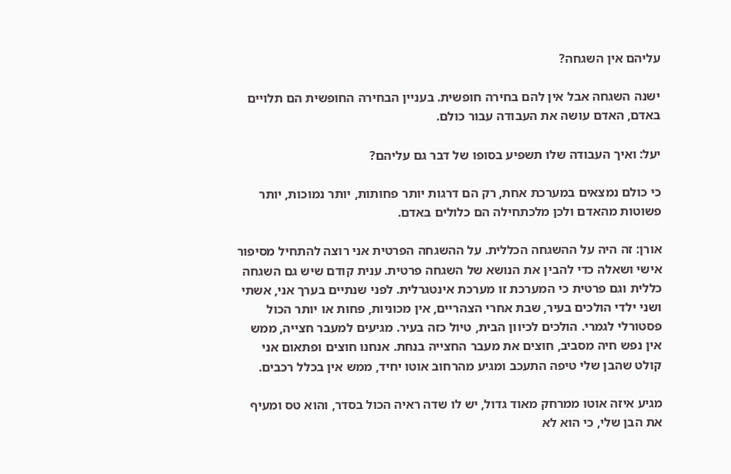עליהם אין השגחה?

ישנה השגחה אבל אין להם בחירה חופשית. בעניין הבחירה החופשית הם תלויים באדם, האדם עושה את העבודה עבור כולם.

יעל: ואיך העבודה שלו תשפיע בסופו של דבר גם עליהם?

כי כולם נמצאים במערכת אחת, רק הם דרגות יותר פחותות, יותר נמוכות, יותר פשוטות מהאדם ולכן מלכתחילה הם כלולים באדם.

אורן: זה היה על ההשגחה הכללית. על ההשגחה הפרטית אני רוצה להתחיל מסיפור אישי ושאלה כדי להבין את הנושא של השגחה פרטית. ענית קודם שיש גם השגחה כללית וגם פרטית כי המערכת זו מערכת אינטגרלית. לפני שנתיים בערך אני, אשתי ושני ילדי הולכים בעיר, שבת אחרי הצהריים, אין מכוניות, פחות או יותר הכול פסטורלי לגמרי. הולכים לכיוון הבית, טיול כזה בעיר. מגיעים למעבר חצייה, ממש אין נפש חיה מסביב, חוצים את מעבר החצייה בנחת. אנחנו חוצים ופתאום אני קולט שהבן שלי טיפה התעכב ומגיע מהרחוב אוטו יחיד, ממש אין בכלל רכבים.

מגיע איזה אוטו ממרחק מאוד גדול, יש לו שדה ראיה הכול בסדר, והוא טס ומעיף את הבן שלי, כי הוא לא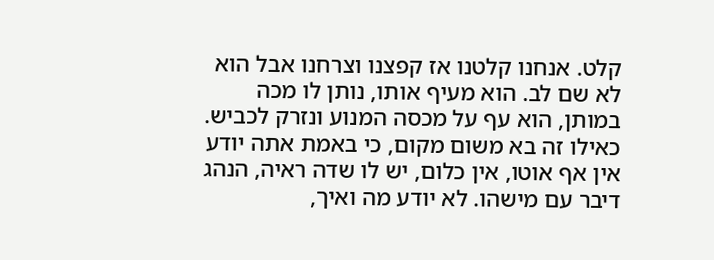קלט. אנחנו קלטנו אז קפצנו וצרחנו אבל הוא לא שם לב. הוא מעיף אותו, נותן לו מכה במותן, הוא עף על מכסה המנוע ונזרק לכביש. כאילו זה בא משום מקום, כי באמת אתה יודע אין אף אוטו, אין כלום, יש לו שדה ראיה, הנהג דיבר עם מישהו. לא יודע מה ואיך,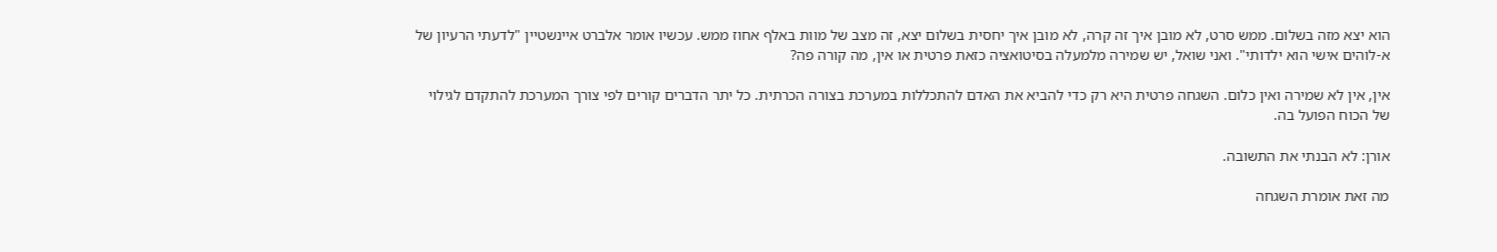הוא יצא מזה בשלום. ממש סרט, לא מובן איך זה קרה, לא מובן איך יחסית בשלום יצא, זה מצב של מוות באלף אחוז ממש. עכשיו אומר אלברט איינשטיין "לדעתי הרעיון של א‑לוהים אישי הוא ילדותי". ואני שואל, יש שמירה מלמעלה בסיטואציה כזאת פרטית או אין, מה קורה פה?

אין, אין לא שמירה ואין כלום. השגחה פרטית היא רק כדי להביא את האדם להתכללות במערכת בצורה הכרתית. כל יתר הדברים קורים לפי צורך המערכת להתקדם לגילוי של הכוח הפועל בה.

אורן: לא הבנתי את התשובה.

מה זאת אומרת השגחה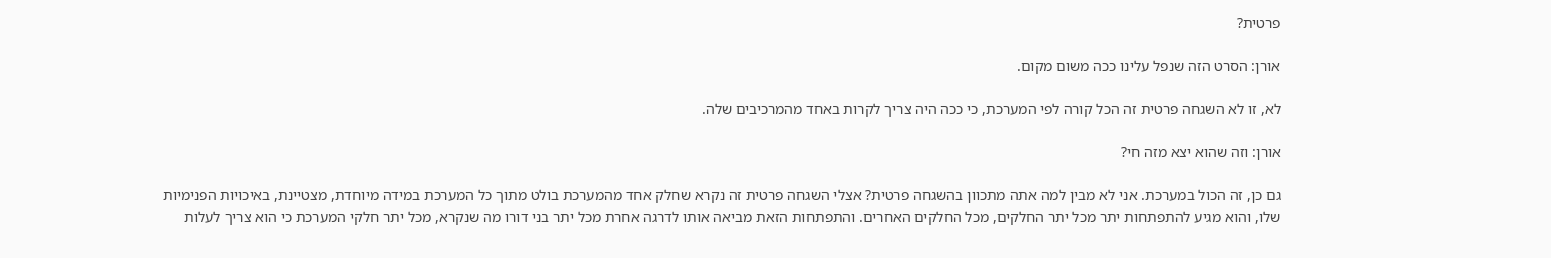פרטית?

אורן: הסרט הזה שנפל עלינו ככה משום מקום.

לא, זו לא השגחה פרטית זה הכל קורה לפי המערכת, כי ככה היה צריך לקרות באחד מהמרכיבים שלה.

אורן: וזה שהוא יצא מזה חי?

גם כן, זה הכול במערכת. אני לא מבין למה אתה מתכוון בהשגחה פרטית? אצלי השגחה פרטית זה נקרא שחלק אחד מהמערכת בולט מתוך כל המערכת במידה מיוחדת, מצטיינת, באיכויות הפנימיות שלו, והוא מגיע להתפתחות יתר מכל יתר החלקים, מכל החלקים האחרים. והתפתחות הזאת מביאה אותו לדרגה אחרת מכל יתר בני דורו מה שנקרא, מכל יתר חלקי המערכת כי הוא צריך לעלות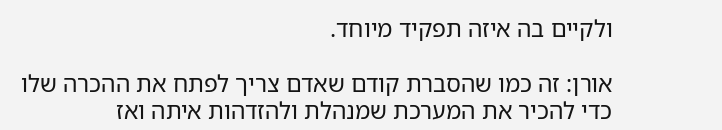ולקיים בה איזה תפקיד מיוחד.

אורן: זה כמו שהסברת קודם שאדם צריך לפתח את ההכרה שלו כדי להכיר את המערכת שמנהלת ולהזדהות איתה ואז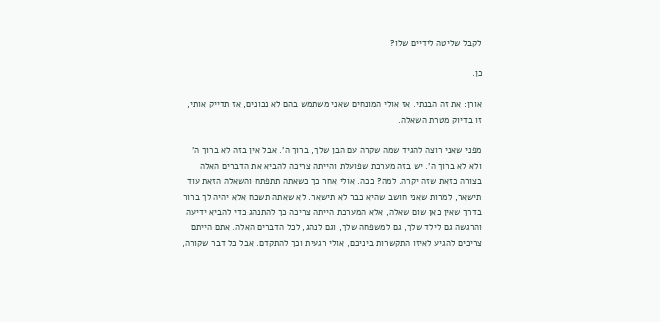לקבל שליטה לידיים שלו?

כן.

אורן: את זה הבנתי. אז אולי המונחים שאני משתמש בהם לא נכונים, אז תדייק אותי, זו בדיוק מטרת השאלה.

מפני שאני רוצה להגיד שמה שקרה עם הבן שלך, ברוך ה'. אבל אין בזה לא ברוך ה' ולא לא ברוך ה'. יש בזה מערכת שפועלת והייתה צריכה להביא את הדברים האלה בצורה כזאת שזה יקרה. למה? ככה. אולי אחר כך כשאתה תתפתח והשאלה הזאת עוד תישאר, למרות שאני חושב שהיא כבר לא תישאר. לא שאתה תשכח אלא יהיה לך ברור בדרך שאין כאן שום שאלה, אלא המערכת הייתה צריכה כך להתנהג כדי להביא ידיעה והרגשה גם לילד שלך, גם למשפחה שלך, וגם לנהג, לכל הדברים האלה. אתם הייתם צריכים להגיע לאיזו התקשרות ביניכם, אולי רגעית וכך להתקדם. אבל כל דבר שקורה,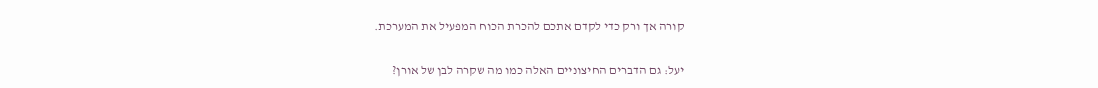קורה אך ורק כדי לקדם אתכם להכרת הכוח המפעיל את המערכת.

יעל: גם הדברים החיצוניים האלה כמו מה שקרה לבן של אורן?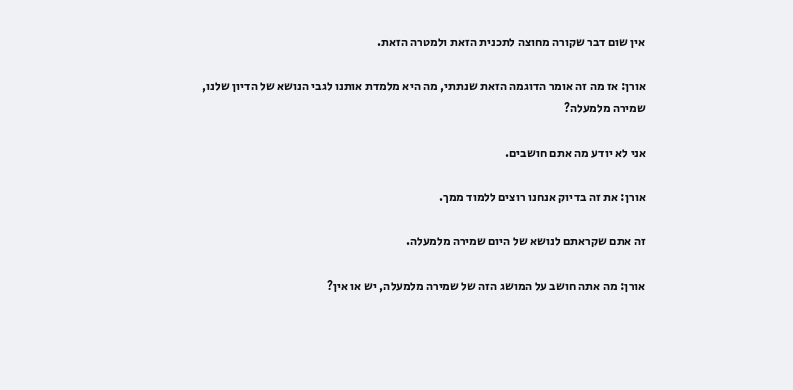אין שום דבר שקורה מחוצה לתכנית הזאת ולמטרה הזאת.

אורן: אז מה זה אומר הדוגמה הזאת שנתתי, מה היא מלמדת אותנו לגבי הנושא של הדיון שלנו, שמירה מלמעלה?

אני לא יודע מה אתם חושבים.

אורן: את זה בדיוק אנחנו רוצים ללמוד ממך.

זה אתם שקראתם לנושא של היום שמירה מלמעלה.

אורן: מה אתה חושב על המושג הזה של שמירה מלמעלה, יש או אין?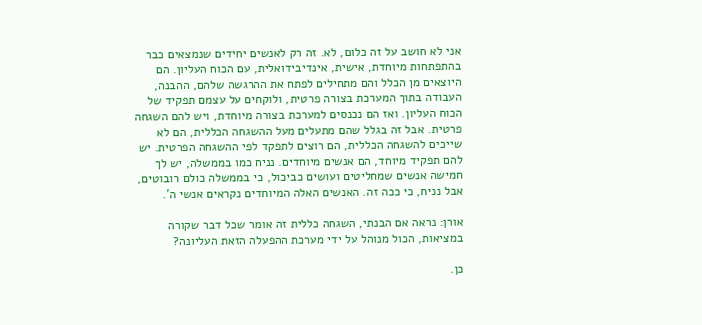אני לא חושב על זה כלום, לא. זה רק לאנשים יחידים שנמצאים כבר בהתפתחות מיוחדת, אישית, אינדיבידואלית, עם הכוח העליון. הם היוצאים מן הכלל והם מתחילים לפתח את ההרגשה שלהם, ההבנה, העבודה בתוך המערכת בצורה פרטית, ולוקחים על עצמם תפקיד של הכוח העליון. ואז הם נכנסים למערכת בצורה מיוחדת, ויש להם השגחה פרטית. אבל זה בגלל שהם מתעלים מעל ההשגחה הכללית, הם לא שייכים להשגחה הכללית, הם רוצים לתפקד לפי ההשגחה הפרטית. יש להם תפקיד מיוחד, הם אנשים מיוחדים. נניח כמו בממשלה, יש לך חמישה אנשים שמחליטים ועושים כביכול, כי בממשלה כולם רובוטים, אבל נניח, כי ככה זה. האנשים האלה המיוחדים נקראים אנשי ה'.

אורן: נראה אם הבנתי, השגחה כללית זה אומר שכל דבר שקורה במציאות, הכול מנוהל על ידי מערכת ההפעלה הזאת העליונה?

כן.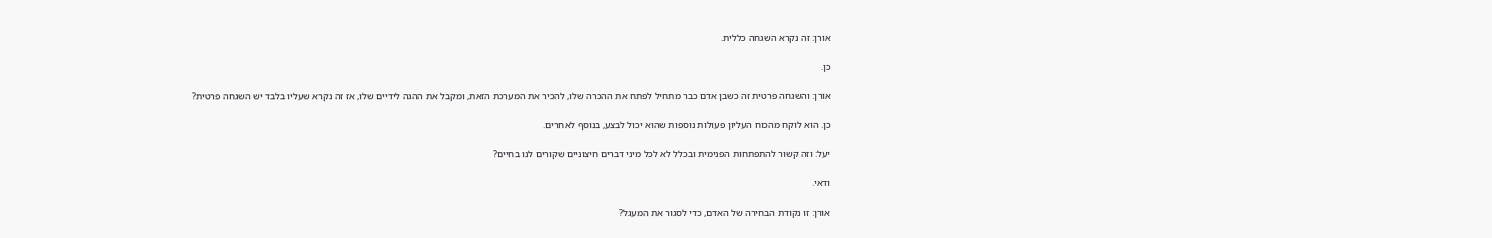אורן: זה נקרא השגחה כללית.

כן.

אורן: והשגחה פרטית זה כשבן אדם כבר מתחיל לפתח את ההכרה שלו, להכיר את המערכת הזאת, ומקבל את ההגה לידיים שלו, אז זה נקרא שעליו בלבד יש השגחה פרטית?

כן. הוא לוקח מהכוח העליון פעולות נוספות שהוא יכול לבצע, בנוסף לאחרים.

יעל: וזה קשור להתפתחות הפנימית ובכלל לא לכל מיני דברים חיצוניים שקורים לנו בחיים?

ודאי.

אורן: זו נקודת הבחירה של האדם, כדי לסגור את המעגל?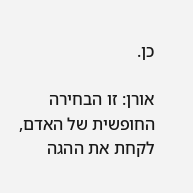כן.

אורן: זו הבחירה החופשית של האדם, לקחת את ההגה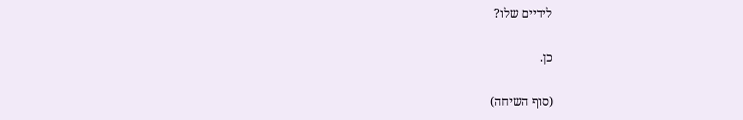לידיים שלו?

כן.

(סוף השיחה)